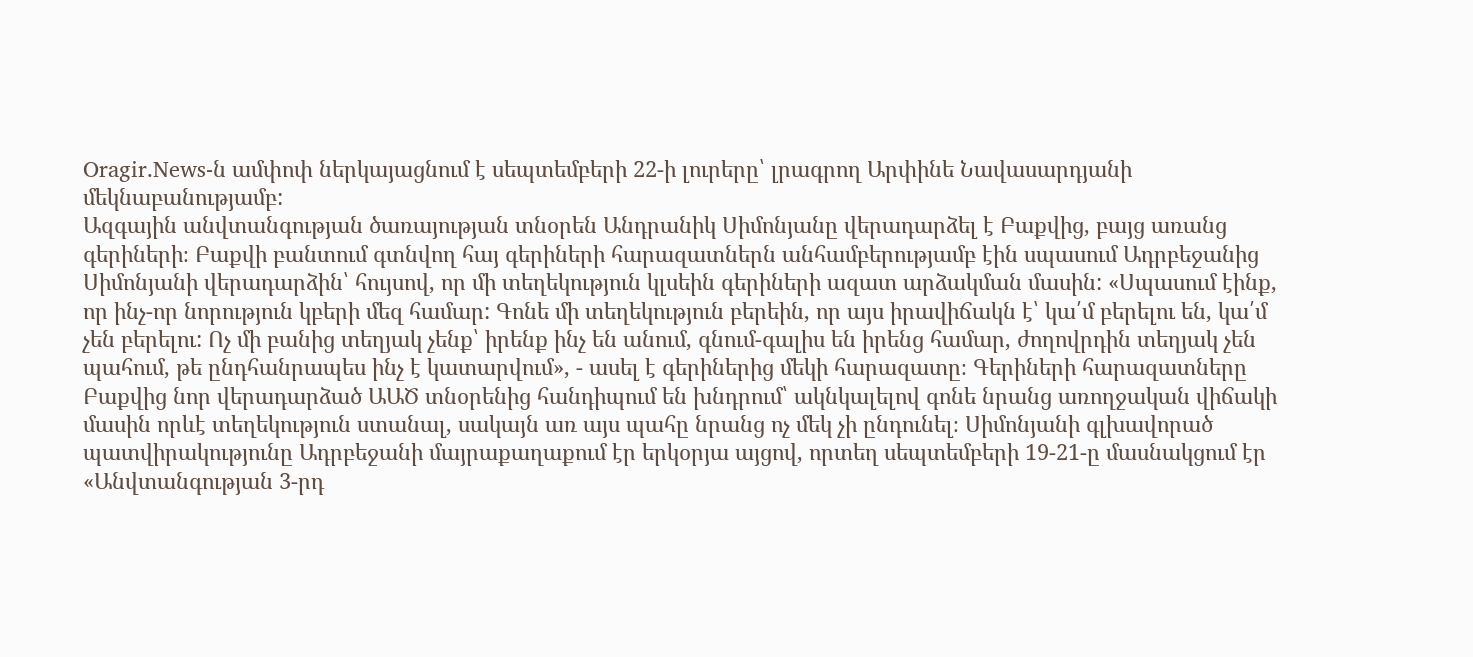Oragir.News-ն ամփոփ ներկայացնում է սեպտեմբերի 22-ի լուրերը՝ լրագրող Արփինե Նավասարդյանի մեկնաբանությամբ:
Ազգային անվտանգության ծառայության տնօրեն Անդրանիկ Սիմոնյանը վերադարձել է Բաքվից, բայց առանց գերիների։ Բաքվի բանտում գտնվող հայ գերիների հարազատներն անհամբերությամբ էին սպասում Ադրբեջանից Սիմոնյանի վերադարձին՝ հույսով, որ մի տեղեկություն կլսեին գերիների ազատ արձակման մասին: «Սպասում էինք, որ ինչ-որ նորություն կբերի մեզ համար: Գոնե մի տեղեկություն բերեին, որ այս իրավիճակն է՝ կա՛մ բերելու են, կա՛մ չեն բերելու: Ոչ մի բանից տեղյակ չենք՝ իրենք ինչ են անում, գնում-գալիս են իրենց համար, ժողովրդին տեղյակ չեն պահում, թե ընդհանրապես ինչ է կատարվում», - ասել է գերիներից մեկի հարազատը։ Գերիների հարազատները Բաքվից նոր վերադարձած ԱԱԾ տնօրենից հանդիպում են խնդրում՝ ակնկալելով գոնե նրանց առողջական վիճակի մասին որևէ տեղեկություն ստանալ, սակայն առ այս պահը նրանց ոչ մեկ չի ընդունել։ Սիմոնյանի գլխավորած պատվիրակությունը Ադրբեջանի մայրաքաղաքում էր երկօրյա այցով, որտեղ սեպտեմբերի 19-21-ը մասնակցում էր «Անվտանգության 3-րդ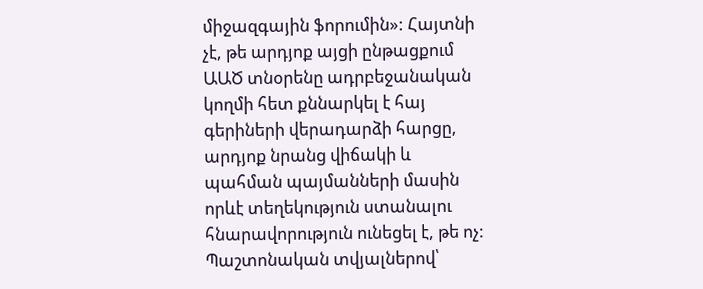միջազգային ֆորումին»: Հայտնի չէ, թե արդյոք այցի ընթացքում ԱԱԾ տնօրենը ադրբեջանական կողմի հետ քննարկել է հայ գերիների վերադարձի հարցը, արդյոք նրանց վիճակի և պահման պայմանների մասին որևէ տեղեկություն ստանալու հնարավորություն ունեցել է, թե ոչ: Պաշտոնական տվյալներով՝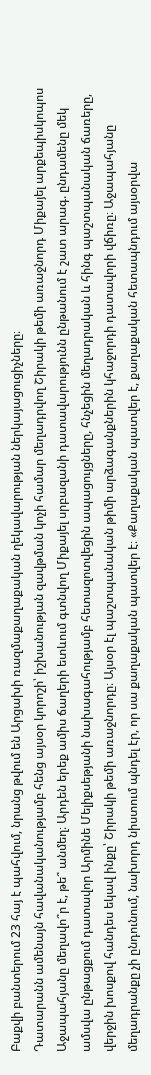Բաքվի բանտերում 23 հայ է պահվում, նրանց թվում են Արցախի ռազմաքաղաքական ղեկավարության ներկայացուցիչները։
Դատարանն ամենայն հավանականությամբ հենց այսօր կորոշի՝ իշխանության զավթման կոչի համար մեղադրվող Շիրակի թեմի առաջնորդ Միքայել արքեպիսկոպոս Աջապահյանը մեղավո՞ր է, թե՞ անմեղ։ Արդեն երեք ամիս ճաղերի ետևում գտնվող Միքայել սրբազանի դատավարությունն ընթանում է շատ արագ. ընդամենը մեկ ամսվա ընթացքում դատավոր Արմինե Մելիքսեթյանի նախագահությամբ հետազոտվեցին ապացույցները, հնչեցին մեղադրական և հինգ պաշտպանական ճառերը, վերջին խոսքով հանդես եկավ ինքը՝ Շիրակի թեմի առաջնորդը։ Այսօր էլ պաշտպանական թիմի արձագանքներին կհաջորդի դատավորի վճիռը։ Աջապահյանը մեղադրանքը չի ընդունում, նախորդ նիստում պնդել էր, որ սա քաղաքական պատվեր է։ «Քաղաքական պատվեր է, քաղաքական հետապնդում այսօրվա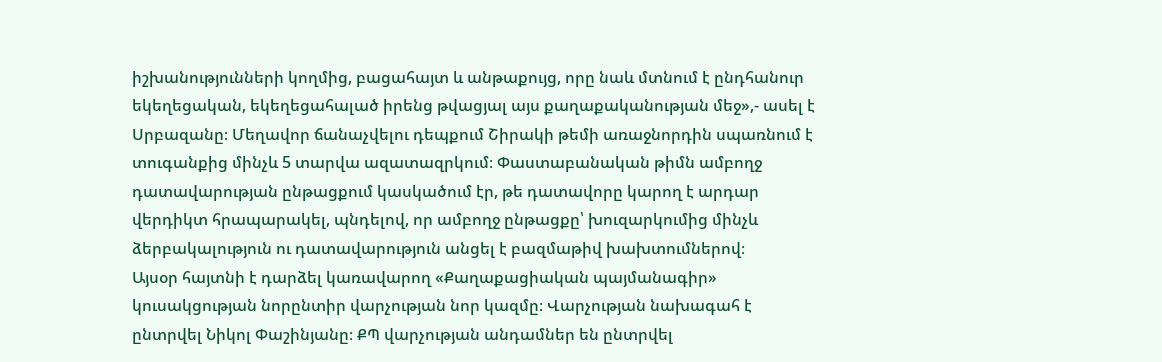իշխանությունների կողմից, բացահայտ և անթաքույց, որը նաև մտնում է ընդհանուր եկեղեցական, եկեղեցահալած իրենց թվացյալ այս քաղաքականության մեջ»,- ասել է Սրբազանը։ Մեղավոր ճանաչվելու դեպքում Շիրակի թեմի առաջնորդին սպառնում է տուգանքից մինչև 5 տարվա ազատազրկում։ Փաստաբանական թիմն ամբողջ դատավարության ընթացքում կասկածում էր, թե դատավորը կարող է արդար վերդիկտ հրապարակել, պնդելով, որ ամբողջ ընթացքը՝ խուզարկումից մինչև ձերբակալություն ու դատավարություն անցել է բազմաթիվ խախտումներով։
Այսօր հայտնի է դարձել կառավարող «Քաղաքացիական պայմանագիր» կուսակցության նորընտիր վարչության նոր կազմը։ Վարչության նախագահ է ընտրվել Նիկոլ Փաշինյանը։ ՔՊ վարչության անդամներ են ընտրվել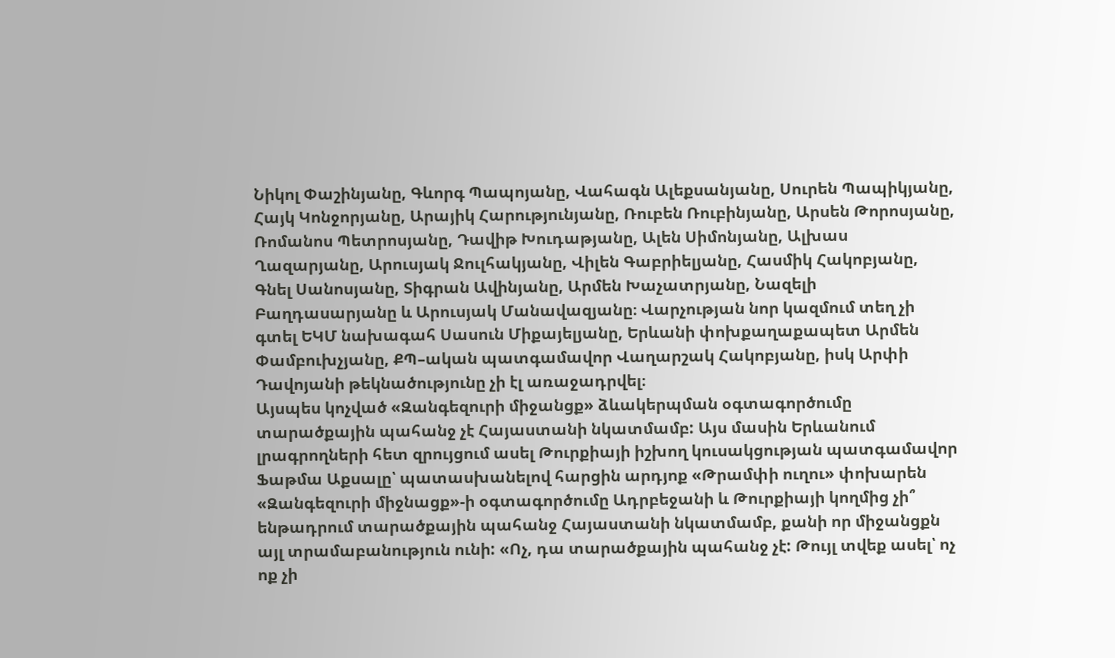Նիկոլ Փաշինյանը, Գևորգ Պապոյանը, Վահագն Ալեքսանյանը, Սուրեն Պապիկյանը, Հայկ Կոնջորյանը, Արայիկ Հարությունյանը, Ռուբեն Ռուբինյանը, Արսեն Թորոսյանը, Ռոմանոս Պետրոսյանը, Դավիթ Խուդաթյանը, Ալեն Սիմոնյանը, Ալխաս Ղազարյանը, Արուսյակ Ջուլհակյանը, Վիլեն Գաբրիելյանը, Հասմիկ Հակոբյանը, Գնել Սանոսյանը, Տիգրան Ավինյանը, Արմեն Խաչատրյանը, Նազելի Բաղդասարյանը և Արուսյակ Մանավազյանը։ Վարչության նոր կազմում տեղ չի գտել ԵԿՄ նախագահ Սասուն Միքայելյանը, Երևանի փոխքաղաքապետ Արմեն Փամբուխչյանը, ՔՊ–ական պատգամավոր Վաղարշակ Հակոբյանը, իսկ Արփի Դավոյանի թեկնածությունը չի էլ առաջադրվել։
Այսպես կոչված «Զանգեզուրի միջանցք» ձևակերպման օգտագործումը տարածքային պահանջ չէ Հայաստանի նկատմամբ: Այս մասին Երևանում լրագրողների հետ զրույցում ասել Թուրքիայի իշխող կուսակցության պատգամավոր Ֆաթմա Աքսալը՝ պատասխանելով հարցին արդյոք «Թրամփի ուղու» փոխարեն «Զանգեզուրի միջնացք»-ի օգտագործումը Ադրբեջանի և Թուրքիայի կողմից չի՞ ենթադրում տարածքային պահանջ Հայաստանի նկատմամբ, քանի որ միջանցքն այլ տրամաբանություն ունի: «Ոչ, դա տարածքային պահանջ չէ: Թույլ տվեք ասել՝ ոչ ոք չի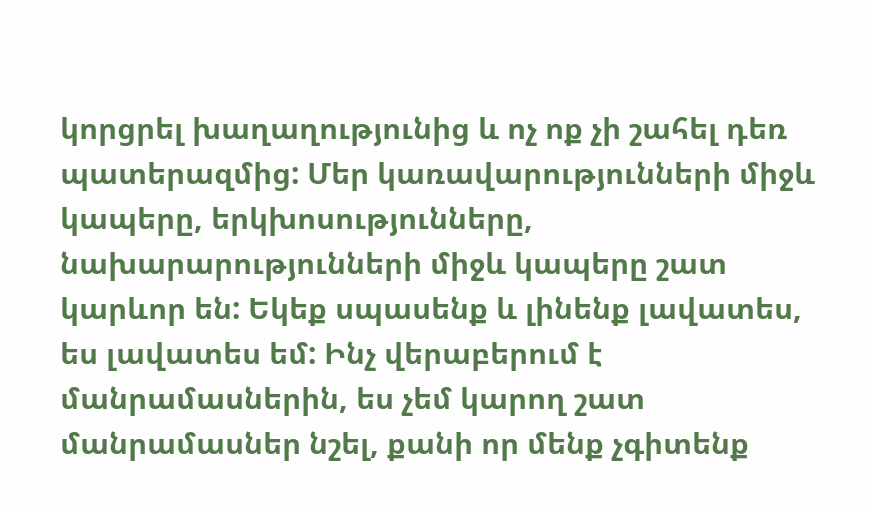կորցրել խաղաղությունից և ոչ ոք չի շահել դեռ պատերազմից: Մեր կառավարությունների միջև կապերը, երկխոսությունները, նախարարությունների միջև կապերը շատ կարևոր են: Եկեք սպասենք և լինենք լավատես, ես լավատես եմ: Ինչ վերաբերում է մանրամասներին, ես չեմ կարող շատ մանրամասներ նշել, քանի որ մենք չգիտենք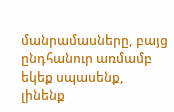մանրամասները, բայց ընդհանուր առմամբ եկեք սպասենք, լինենք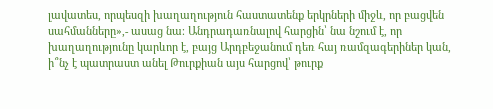լավատես, որպեսզի խաղաղություն հաստատենք երկրների միջև, որ բացվեն սահմանները»,- ասաց նա։ Անդրադառնալով հարցին՝ նա նշում է, որ խաղաղությունը կարևոր է, բայց Արդբեջանում դեռ հայ ռամզագերիներ կան, ի՞նչ է պատրաստ անել Թուրքիան այս հարցով՝ թուրք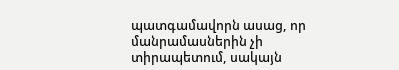պատգամավորն ասաց, որ մանրամասներին չի տիրապետում, սակայն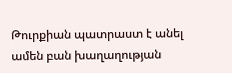Թուրքիան պատրաստ է անել ամեն բան խաղաղության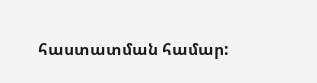հաստատման համար: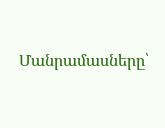Մանրամասները՝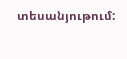տեսանյութում: